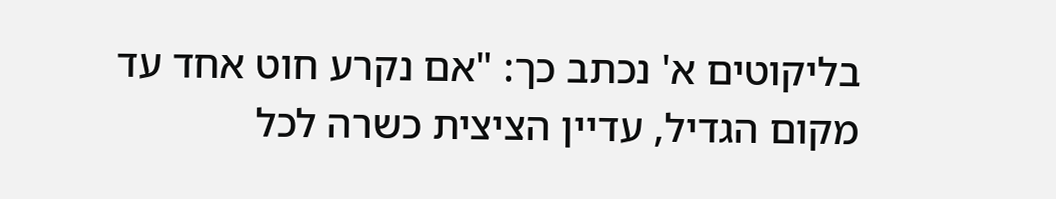בליקוטים א' נכתב כך: "אם נקרע חוט אחד עד מקום הגדיל, עדיין הציצית כשרה לכל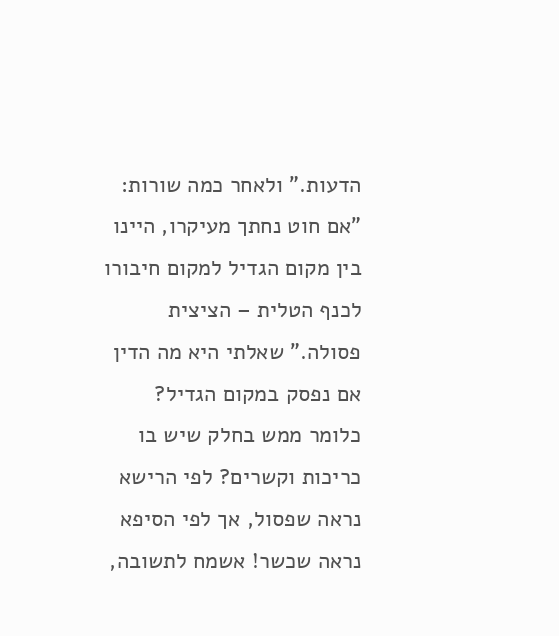הדעות." ולאחר כמה שורות: "אם חוט נחתך מעיקרו, היינו בין מקום הגדיל למקום חיבורו לכנף הטלית – הציצית פסולה." שאלתי היא מה הדין אם נפסק במקום הגדיל? כלומר ממש בחלק שיש בו כריכות וקשרים? לפי הרישא נראה שפסול, אך לפי הסיפא נראה שכשר! אשמח לתשובה,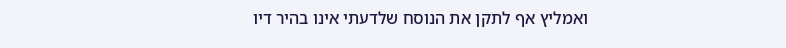ואמליץ אף לתקן את הנוסח שלדעתי אינו בהיר דיו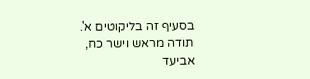בסעיף זה בליקוטים א'. תודה מראש וישר כח, אביעד